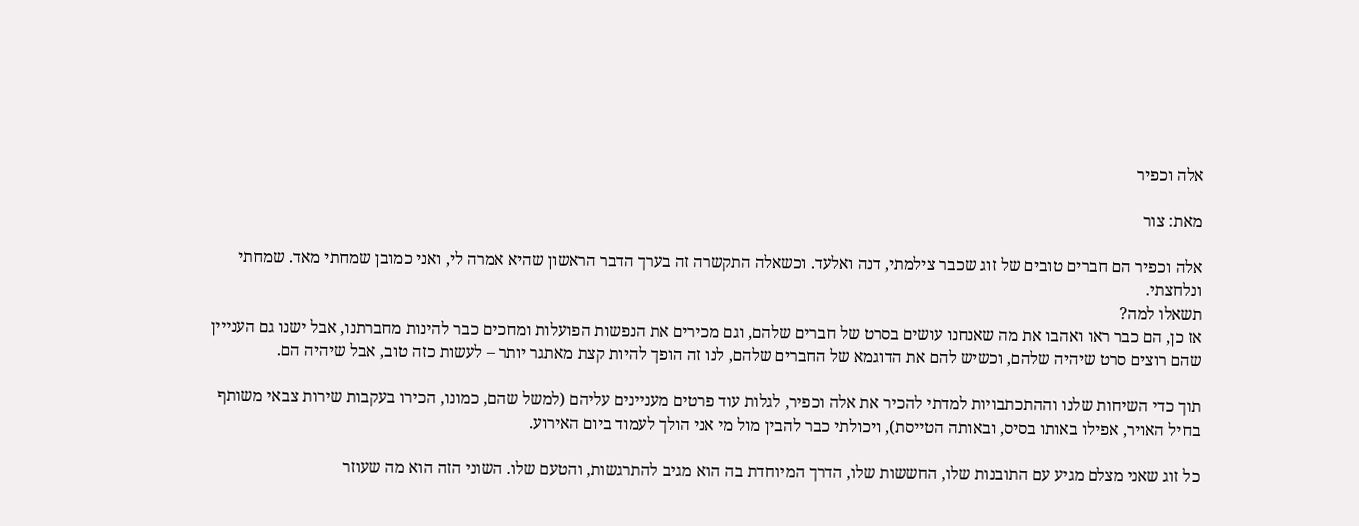אלה וכפיר

מאת: צור

אלה וכפיר הם חברים טובים של זוג שכבר צילמתי, דנה ואלעד. וכשאלה התקשרה זה בערך הדבר הראשון שהיא אמרה לי, ואני כמובן שמחתי מאד. שמחתי ונלחצתי.
תשאלו למה?
אז כן, הם כבר ראו ואהבו את מה שאנחנו עושים בסרט של חברים שלהם, וגם מכירים את הנפשות הפועלות ומחכים כבר להינות מחברתנו, אבל ישנו גם הענייין שהם רוצים סרט שיהיה שלהם, וכשיש להם את הדוגמא של החברים שלהם, לנו זה הופך להיות קצת מאתגר יותר – לעשות כזה טוב, אבל שיהיה הם.

תוך כדי השיחות שלנו וההתכתבויות למדתי להכיר את אלה וכפיר, לגלות עוד פרטים מעניינים עליהם (למשל שהם, כמונו, הכירו בעקבות שירות צבאי משותף בחיל האויר, אפילו באותו בסיס, ובאותה הטייסת), ויכולתי כבר להבין מול מי אני הולך לעמוד ביום האירוע.

כל זוג שאני מצלם מגיע עם התובנות שלו, החששות שלו, הדרך המיוחדת בה הוא מגיב להתרגשות, והטעם שלו. השוני הזה הוא מה שעוזר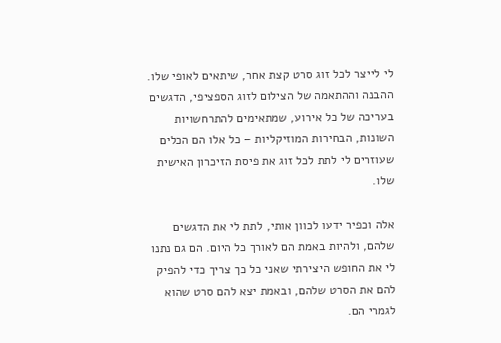לי לייצר לכל זוג סרט קצת אחר, שיתאים לאופי שלו.
ההבנה וההתאמה של הצילום לזוג הספציפי, הדגשים בעריכה של כל אירוע, שמתאימים להתרחשויות השונות, הבחירות המוזיקליות – כל אלו הם הכלים שעוזרים לי לתת לכל זוג את פיסת הזיכרון האישית שלו.

אלה וכפיר ידעו לכוון אותי, לתת לי את הדגשים שלהם, ולהיות באמת הם לאורך כל היום. הם גם נתנו לי את החופש היצירתי שאני כל כך צריך כדי להפיק להם את הסרט שלהם, ובאמת יצא להם סרט שהוא לגמרי הם.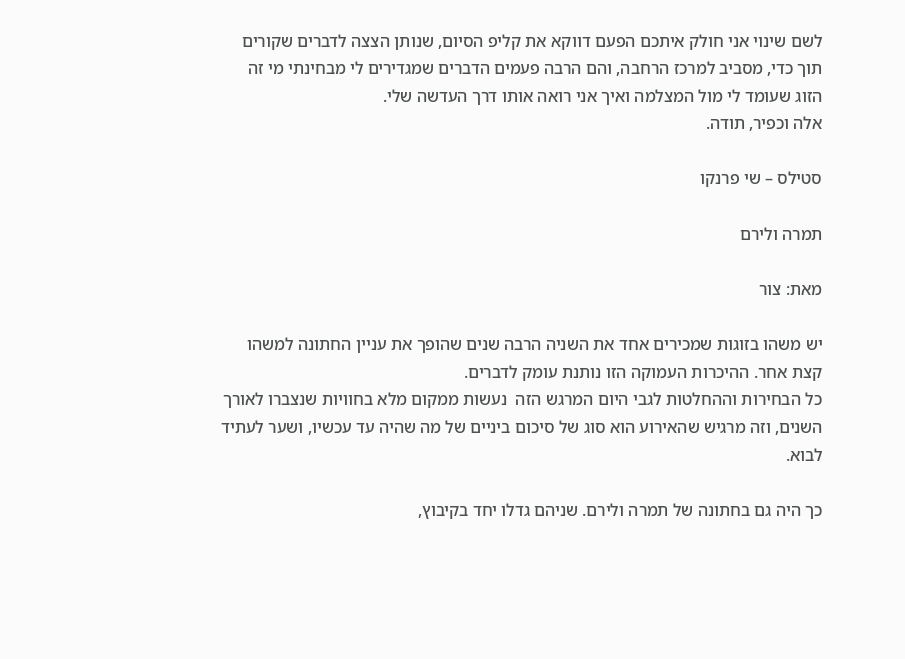לשם שינוי אני חולק איתכם הפעם דווקא את קליפ הסיום, שנותן הצצה לדברים שקורים תוך כדי, מסביב למרכז הרחבה, והם הרבה פעמים הדברים שמגדירים לי מבחינתי מי זה הזוג שעומד לי מול המצלמה ואיך אני רואה אותו דרך העדשה שלי.
אלה וכפיר, תודה.

סטילס – שי פרנקו

תמרה ולירם

מאת: צור

יש משהו בזוגות שמכירים אחד את השניה הרבה שנים שהופך את עניין החתונה למשהו קצת אחר. ההיכרות העמוקה הזו נותנת עומק לדברים.
כל הבחירות וההחלטות לגבי היום המרגש הזה  נעשות ממקום מלא בחוויות שנצברו לאורך השנים, וזה מרגיש שהאירוע הוא סוג של סיכום ביניים של מה שהיה עד עכשיו, ושער לעתיד לבוא.

כך היה גם בחתונה של תמרה ולירם. שניהם גדלו יחד בקיבוץ,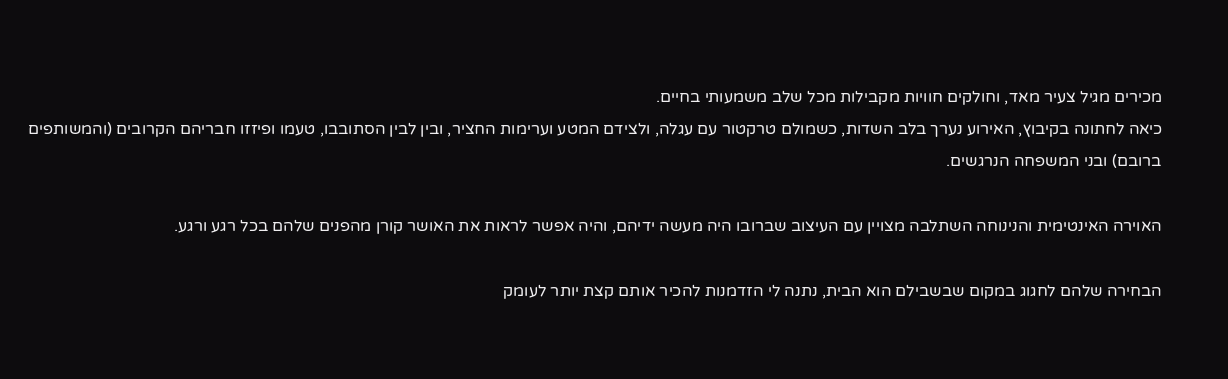מכירים מגיל צעיר מאד, וחולקים חוויות מקבילות מכל שלב משמעותי בחיים.
כיאה לחתונה בקיבוץ, האירוע נערך בלב השדות, כשמולם טרקטור עם עגלה, ולצידם המטע וערימות החציר, ובין לבין הסתובבו, טעמו ופיזזו חבריהם הקרובים (והמשותפים ברובם) ובני המשפחה הנרגשים.

האוירה האינטימית והנינוחה השתלבה מצויין עם העיצוב שברובו היה מעשה ידיהם, והיה אפשר לראות את האושר קורן מהפנים שלהם בכל רגע ורגע.

הבחירה שלהם לחגוג במקום שבשבילם הוא הבית, נתנה לי הזדמנות להכיר אותם קצת יותר לעומק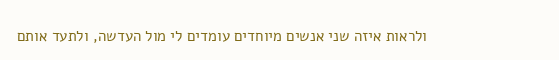ולראות איזה שני אנשים מיוחדים עומדים לי מול העדשה, ולתעד אותם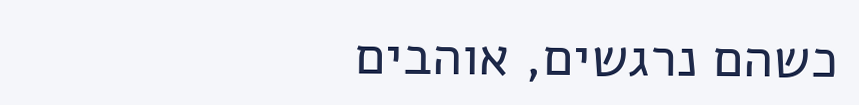כשהם נרגשים, אוהבים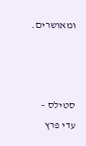ומאושרים.



סטילס – עדי פרץ